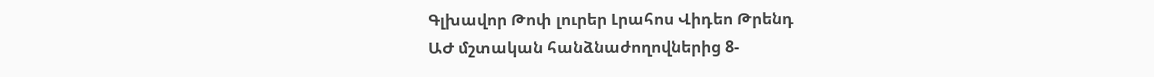Գլխավոր Թոփ լուրեր Լրահոս Վիդեո Թրենդ
ԱԺ մշտական հանձնաժողովներից 8-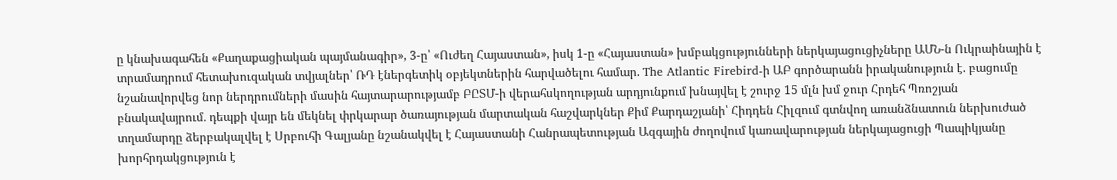ը կնախագահեն «Քաղաքացիական պայմանագիր», 3-ը՝ «Ուժեղ Հայաստան», իսկ 1-ը «Հայաստան» խմբակցությունների ներկայացուցիչները ԱՄՆ-ն Ուկրաինային է տրամադրում հետախուզական տվյալներ՝ ՌԴ էներգետիկ օբյեկտներին հարվածելու համար. The Atlantic Firebird-ի ԱԲ գործարանն իրականություն է. բացումը նշանավորվեց նոր ներդրումների մասին հայտարարությամբ ԲԸՏՄ-ի վերահսկողության արդյունքում խնայվել է շուրջ 15 մլն խմ ջուր Հրդեհ Պռոշյան բնակավայրում․ դեպքի վայր են մեկնել փրկարար ծառայության մարտական հաշվարկներ Քիմ Քարդաշյանի՝ Հիդդեն Հիլզում գտնվող առանձնատուն ներխուժած տղամարդը ձերբակալվել է Սրբուհի Գալյանը նշանակվել է Հայաստանի Հանրապետության Ազգային ժողովում կառավարության ներկայացուցի Պապիկյանը խորհրդակցություն է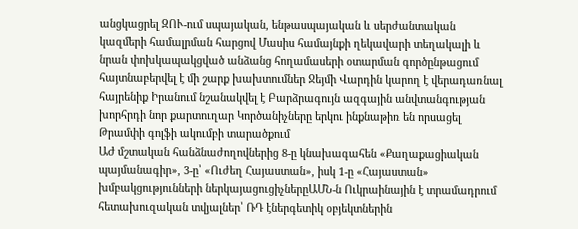անցկացրել ԶՈՒ-ում սպայական, ենթասպայական և սերժանտական կազմերի համալրման հարցով Մասիս համայնքի ղեկավարի տեղակալի և նրան փոխկապակցված անձանց հողամասերի օտարման գործընթացում հայտնաբերվել է մի շարք խախտումներ Ջեյմի Վարդին կարող է վերադառնալ հայրենիք Իրանում նշանակվել է Բարձրագույն ազգային անվտանգության խորհրդի նոր քարտուղար Կործանիչները երկու ինքնաթիռ են որսացել Թրամփի գոլֆի ակումբի տարածքում
ԱԺ մշտական հանձնաժողովներից 8-ը կնախագահեն «Քաղաքացիական պայմանագիր», 3-ը՝ «Ուժեղ Հայաստան», իսկ 1-ը «Հայաստան» խմբակցությունների ներկայացուցիչներըԱՄՆ-ն Ուկրաինային է տրամադրում հետախուզական տվյալներ՝ ՌԴ էներգետիկ օբյեկտներին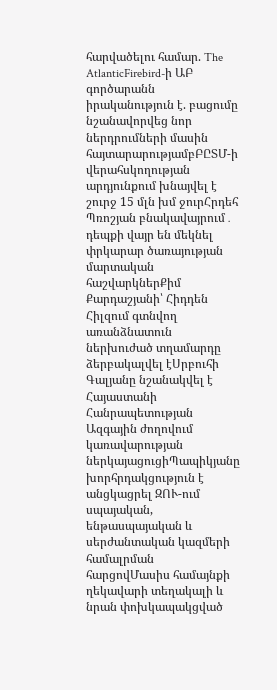հարվածելու համար. The AtlanticFirebird-ի ԱԲ գործարանն իրականություն է. բացումը նշանավորվեց նոր ներդրումների մասին հայտարարությամբԲԸՏՄ-ի վերահսկողության արդյունքում խնայվել է շուրջ 15 մլն խմ ջուրՀրդեհ Պռոշյան բնակավայրում․ դեպքի վայր են մեկնել փրկարար ծառայության մարտական հաշվարկներՔիմ Քարդաշյանի՝ Հիդդեն Հիլզում գտնվող առանձնատուն ներխուժած տղամարդը ձերբակալվել էՍրբուհի Գալյանը նշանակվել է Հայաստանի Հանրապետության Ազգային ժողովում կառավարության ներկայացուցիՊապիկյանը խորհրդակցություն է անցկացրել ԶՈՒ-ում սպայական, ենթասպայական և սերժանտական կազմերի համալրման հարցովՄասիս համայնքի ղեկավարի տեղակալի և նրան փոխկապակցված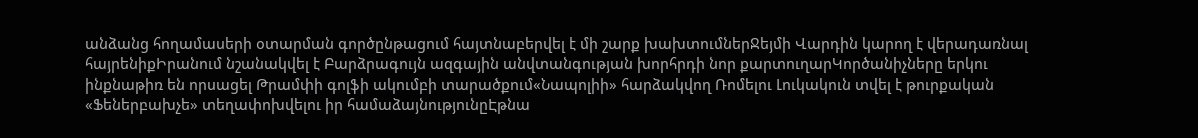անձանց հողամասերի օտարման գործընթացում հայտնաբերվել է մի շարք խախտումներՋեյմի Վարդին կարող է վերադառնալ հայրենիքԻրանում նշանակվել է Բարձրագույն ազգային անվտանգության խորհրդի նոր քարտուղարԿործանիչները երկու ինքնաթիռ են որսացել Թրամփի գոլֆի ակումբի տարածքում«Նապոլիի» հարձակվող Ռոմելու Լուկակուն տվել է թուրքական «Ֆեներբախչե» տեղափոխվելու իր համաձայնությունըԷթնա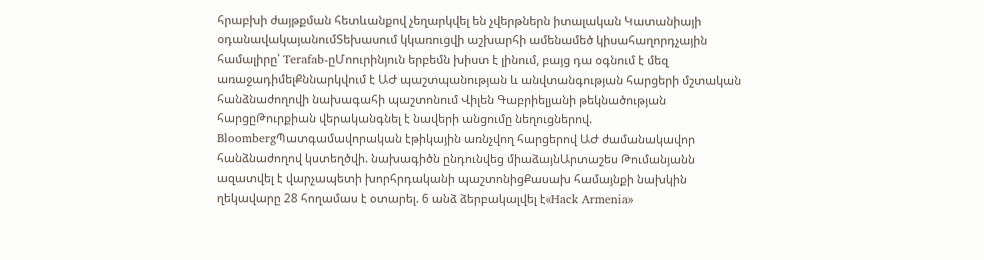հրաբխի ժայթքման հետևանքով չեղարկվել են չվերթներն իտալական Կատանիայի օդանավակայանումՏեխասում կկառուցվի աշխարհի ամենամեծ կիսահաղորդչային համալիրը՝ Terafab-ըՄոուրինյուն երբեմն խիստ է լինում, բայց դա օգնում է մեզ առաջադիմելՔննարկվում է ԱԺ պաշտպանության և անվտանգության հարցերի մշտական հանձնաժողովի նախագահի պաշտոնում Վիլեն Գաբրիելյանի թեկնածության հարցըԹուրքիան վերականգնել է նավերի անցումը նեղուցներով. BloombergՊատգամավորական էթիկային առնչվող հարցերով ԱԺ ժամանակավոր հանձնաժողով կստեղծվի. նախագիծն ընդունվեց միաձայնԱրտաշես Թումանյանն ազատվել է վարչապետի խորհրդականի պաշտոնիցՔասախ համայնքի նախկին ղեկավարը 28 հողամաս է օտարել. 6 անձ ձերբակալվել է«Hack Armenia»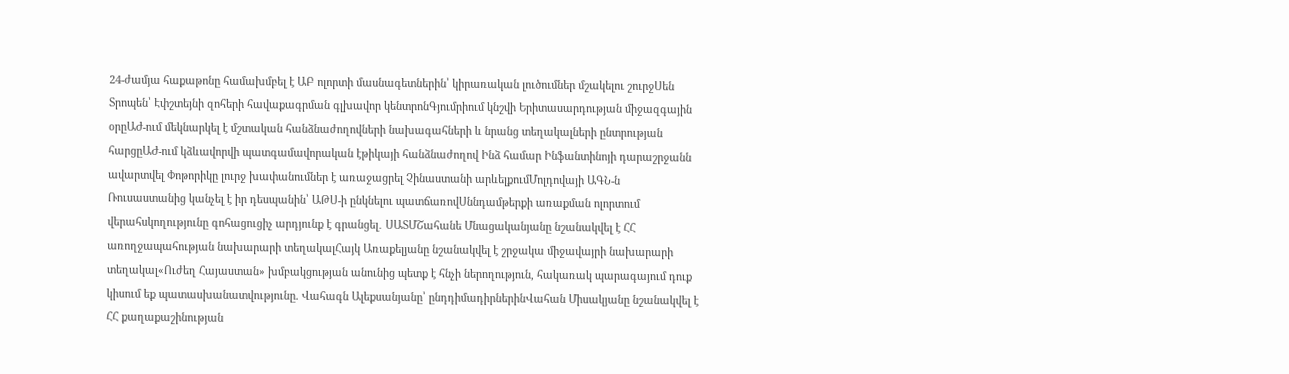24-ժամյա հաքաթոնը համախմբել է ԱԲ ոլորտի մասնագետներին՝ կիրառական լուծումներ մշակելու շուրջՍեն Տրոպեն՝ Էփշտեյնի զոհերի հավաքագրման գլխավոր կենտրոնԳյումրիում կնշվի Երիտասարդության միջազգային օրըԱԺ-ում մեկնարկել է մշտական հանձնաժողովների նախագահների և նրանց տեղակալների ընտրության հարցըԱԺ-ում կձևավորվի պատգամավորական էթիկայի հանձնաժողով Ինձ համար Ինֆանտինոյի դարաշրջանն ավարտվել Փոթորիկը լուրջ խափանումներ է առաջացրել Չինաստանի արևելքումՄոլդովայի ԱԳՆ-ն Ռուսաստանից կանչել է իր դեսպանին՝ ԱԹՍ-ի ընկնելու պատճառովՍննդամթերքի առաքման ոլորտում վերահսկողությունը գոհացուցիչ արդյունք է գրանցել․ ՍԱՏՄՇահանե Մնացականյանը նշանակվել է ՀՀ առողջապահության նախարարի տեղակալՀայկ Առաքելյանը նշանակվել է շրջակա միջավայրի նախարարի տեղակալ«Ուժեղ Հայաստան» խմբակցության անունից պետք է հնչի ներողություն, հակառակ պարագայում դուք կիսում եք պատասխանատվությունը. Վահագն Ալեքսանյանը՝ ընդդիմադիրներինՎահան Միսակյանը նշանակվել է ՀՀ քաղաքաշինության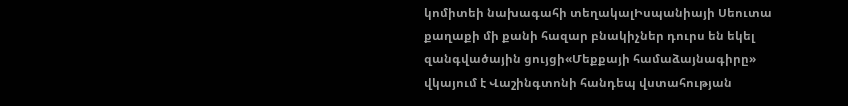կոմիտեի նախագահի տեղակալԻսպանիայի Սեուտա քաղաքի մի քանի հազար բնակիչներ դուրս են եկել զանգվածային ցույցի«Մեքքայի համաձայնագիրը» վկայում է Վաշինգտոնի հանդեպ վստահության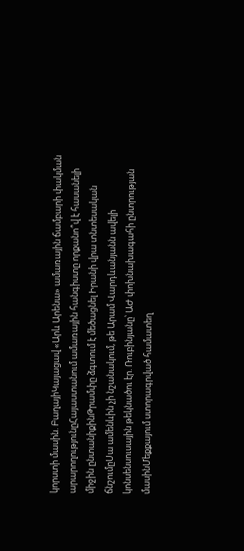կորստի մասին. ԲաղայիԿայացավ «Արև Արենա» ամառային ճամբարի փակման արարողությունըՀայաստանում ամառային հանգիստը որքանո՞վ է հասանելի միջին ընտանիքինԹրամփը ձգտում է մեծացնել Իրանի վրա տնտեսական ճնշումըՍա ամենևին չի նշանակում, թե Արամ Վարդևանյանն ավելի կոնսենսուսային թեկնածու էր. Ռուբինյանը՝ ԱԺ փոխնախագահի ընտրության մասինՄեքքայում ստորագրված համատեղ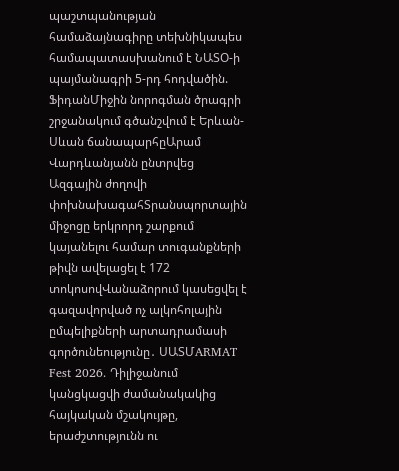պաշտպանության համաձայնագիրը տեխնիկապես համապատասխանում է ՆԱՏՕ-ի պայմանագրի 5-րդ հոդվածին. ՖիդանՄիջին նորոգման ծրագրի շրջանակում գծանշվում է Երևան-Սևան ճանապարհըԱրամ Վարդևանյանն ընտրվեց Ազգային ժողովի փոխնախագահՏրանսպորտային միջոցը երկրորդ շարքում կայանելու համար տուգանքների թիվն ավելացել է 172 տոկոսովՎանաձորում կասեցվել է գազավորված ոչ ալկոհոլային ըմպելիքների արտադրամասի գործունեությունը․ ՍԱՏՄARMAT Fest 2026. Դիլիջանում կանցկացվի ժամանակակից հայկական մշակույթը, երաժշտությունն ու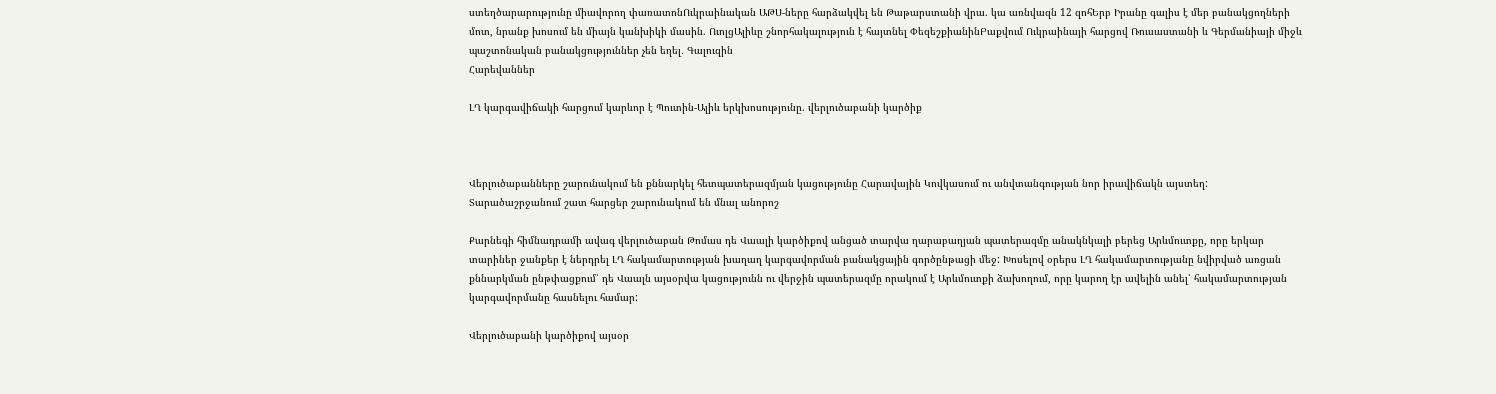ստեղծարարությունը միավորող փառատոնՈւկրաինական ԱԹՍ-ները հարձակվել են Թաթարստանի վրա. կա առնվազն 12 զոհԵրբ Իրանը գալիս է մեր բանակցողների մոտ, նրանք խոսում են միայն կանխիկի մասին. ՈւոլցԱլիևը շնորհակալություն է հայտնել ՓեզեշքիանինԲաքվում Ուկրաինայի հարցով Ռուսաստանի և Գերմանիայի միջև պաշտոնական բանակցություններ չեն եղել․ Գալուզին
Հարեվաններ

ԼՂ կարգավիճակի հարցում կարևոր է Պուտին-Ալիև երկխոսությունը. վերլուծաբանի կարծիք



Վերլուծաբանները շարունակում են քննարկել հետպատերազմյան կացությունը Հարավային Կովկասում ու անվտանգության նոր իրավիճակն այստեղ: Տարածաշրջանում շատ հարցեր շարունակում են մնալ անորոշ

Քարնեգի հիմնադրամի ավագ վերլուծաբան Թոմաս դե Վաալի կարծիքով անցած տարվա ղարաբաղյան պատերազմը անակնկալի բերեց Արևմուտքը, որը երկար տարիներ ջանքեր է ներդրել ԼՂ հակամարտության խաղաղ կարգավորման բանակցային գործընթացի մեջ: Խոսելով օրերս ԼՂ հակամարտությանը նվիրված առցան քննարկման ընթփացքում՝ դե Վաալն այսօրվա կացությունն ու վերջին պատերազմը որակում է Արևմուտքի ձախողում, որը կարող էր ավելին անել՝ հակամարտության կարգավորմանը հասնելու համար:

Վերլուծաբանի կարծիքով այսօր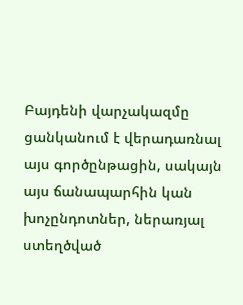Բայդենի վարչակազմը ցանկանում է վերադառնալ այս գործընթացին, սակայն այս ճանապարհին կան խոչընդոտներ, ներառյալ ստեղծված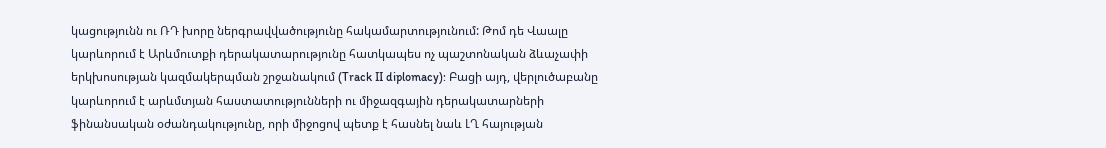կացությունն ու ՌԴ խորը ներգրավվածությունը հակամարտությունում: Թոմ դե Վաալը կարևորում է Արևմուտքի դերակատարությունը հատկապես ոչ պաշտոնական ձևաչափի երկխոսության կազմակերպման շրջանակում (Track II diplomacy): Բացի այդ, վերլուծաբանը կարևորում է արևմտյան հաստատությունների ու միջազգային դերակատարների ֆինանսական օժանդակությունը, որի միջոցով պետք է հասնել նաև ԼՂ հայության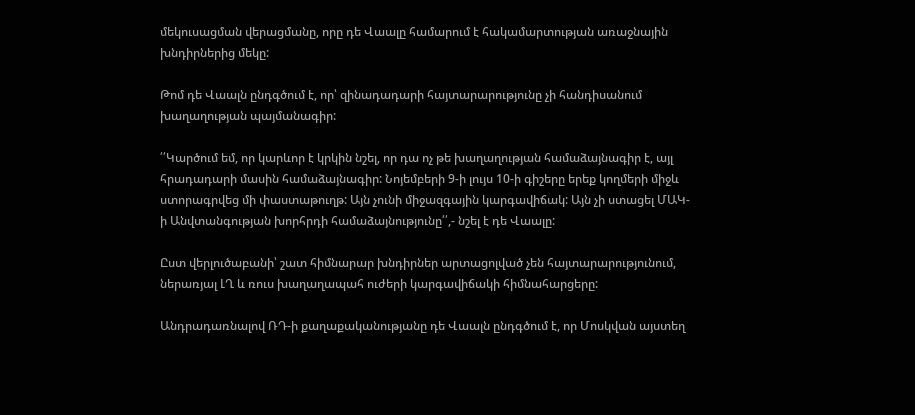մեկուսացման վերացմանը, որը դե Վաալը համարում է հակամարտության առաջնային խնդիրներից մեկը:

Թոմ դե Վաալն ընդգծում է, որ՝ զինադադարի հայտարարությունը չի հանդիսանում խաղաղության պայմանագիր:

՛՛Կարծում եմ, որ կարևոր է կրկին նշել, որ դա ոչ թե խաղաղության համաձայնագիր է, այլ հրադադարի մասին համաձայնագիր: Նոյեմբերի 9-ի լույս 10-ի գիշերը երեք կողմերի միջև ստորագրվեց մի փաստաթուղթ: Այն չունի միջազգային կարգավիճակ: Այն չի ստացել ՄԱԿ-ի Անվտանգության խորհրդի համաձայնությունը՛՛,- նշել է դե Վաալը:

Ըստ վերլուծաբանի՝ շատ հիմնարար խնդիրներ արտացոլված չեն հայտարարությունում, ներառյալ ԼՂ և ռուս խաղաղապահ ուժերի կարգավիճակի հիմնահարցերը:

Անդրադառնալով ՌԴ-ի քաղաքականությանը դե Վաալն ընդգծում է, որ Մոսկվան այստեղ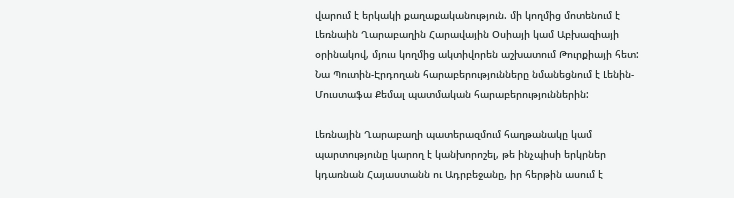վարում է երկակի քաղաքականություն. մի կողմից մոտենում է Լեռնաին Ղարաբաղին Հարավային Օսիայի կամ Աբխազիայի օրինակով, մյուս կողմից ակտիվորեն աշխատում Թուրքիայի հետ: Նա Պուտին-Էրդողան հարաբերությունները նմանեցնում է Լենին-Մուստաֆա Քեմալ պատմական հարաբերություններին:

Լեռնային Ղարաբաղի պատերազմում հաղթանակը կամ պարտությունը կարող է կանխորոշել, թե ինչպիսի երկրներ կդառնան Հայաստանն ու Ադրբեջանը, իր հերթին ասում է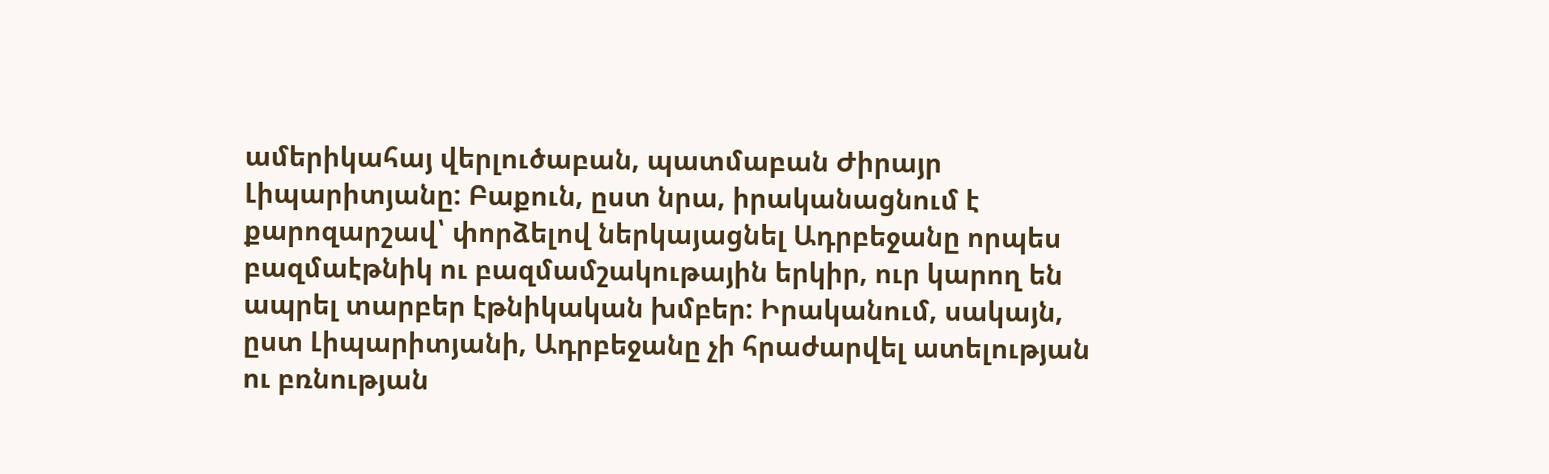ամերիկահայ վերլուծաբան, պատմաբան Ժիրայր Լիպարիտյանը: Բաքուն, ըստ նրա, իրականացնում է քարոզարշավ՝ փորձելով ներկայացնել Ադրբեջանը որպես բազմաէթնիկ ու բազմամշակութային երկիր, ուր կարող են ապրել տարբեր էթնիկական խմբեր: Իրականում, սակայն, ըստ Լիպարիտյանի, Ադրբեջանը չի հրաժարվել ատելության ու բռնության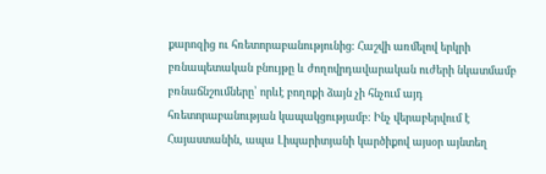քարոզից ու հռետորաբանությունից: Հաշվի առմելով երկրի բռնապետական բնույթը և ժողովրդավարական ուժերի նկատմամբ բռնաճնշումները՝ որևէ բողոքի ձայն չի հնչում այդ հռետորաբանության կապակցությամբ: Ինչ վերաբերվում է Հայաստանին, ապա Լիպարիտյանի կարծիքով այսօր այնտեղ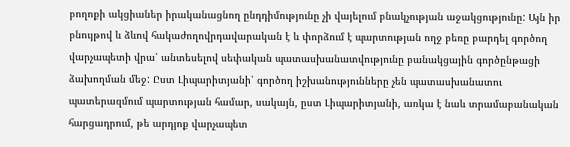բողոքի ակցիաներ իրականացնող ընդդիմությունը չի վայելում բնակչության աջակցությունը: Այն իր բնույթով և ձևով հակաժողովրդավարական է և փորձում է պարտության ողջ բեռը բարդել գործող վարչապետի վրա՝ անտեսելով սեփական պատասխանատվությունը բանակցային գործընթացի ձախողման մեջ: Ըստ Լիպարիտյանի՝ գործող իշխանությունները չեն պատասխանատու պատերազմում պարտության համար, սակայն, ըստ Լիպարիտյանի, առկա է նաև տրամաբանական հարցադրում, թե արդյոք վարչապետ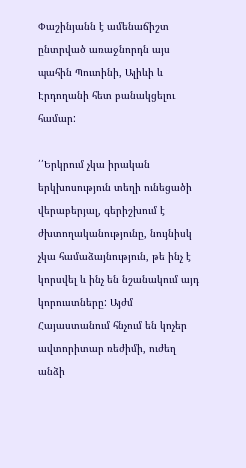Փաշինյանն է ամենաճիշտ ընտրված առաջնորդն այս պահին Պուտինի, Ալիևի և Էրդողանի հետ բանակցելու համար:

՛՛Երկրում չկա իրական երկխոսություն տեղի ունեցածի վերաբերյալ, գերիշխում է ժխտողականությունը, նույնիսկ չկա համաձայնություն, թե ինչ է կորսվել և ինչ են նշանակում այդ կորուստները: Այժմ Հայաստանում հնչում են կոչեր ավտորիտար ռեժիմի, ուժեղ անձի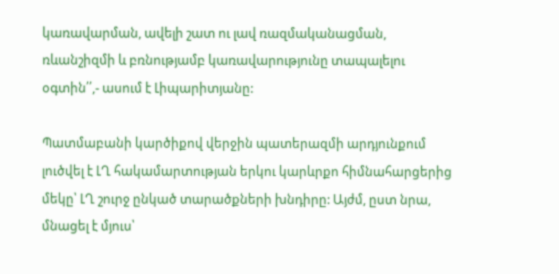կառավարման, ավելի շատ ու լավ ռազմականացման, ռևանշիզմի և բռնությամբ կառավարությունը տապալելու օգտին՛՛,- ասում է Լիպարիտյանը:

Պատմաբանի կարծիքով վերջին պատերազմի արդյունքում լուծվել է ԼՂ հակամարտության երկու կարևրքո հիմնահարցերից մեկը՝ ԼՂ շուրջ ընկած տարածքների խնդիրը: Այժմ, ըստ նրա, մնացել է մյուս՝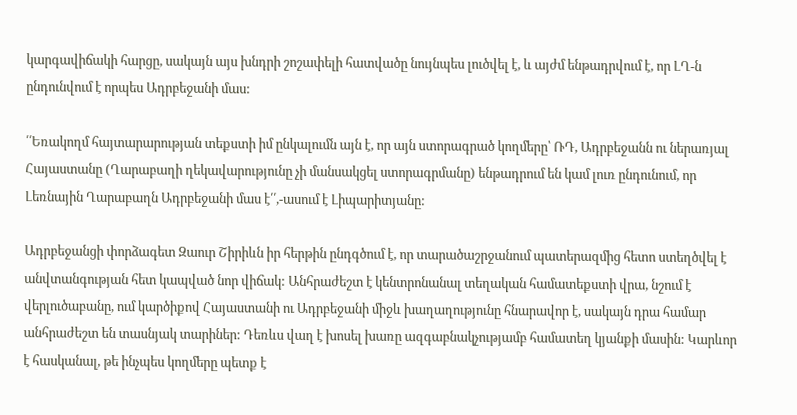կարգավիճակի հարցը, սակայն այս խնդրի շոշափելի հատվածը նույնպես լուծվել է, և այժմ ենթադրվում է, որ ԼՂ-ն ընդունվում է որպես Ադրբեջանի մաս:

՛՛Եռակողմ հայտարարության տեքստի իմ ընկալումն այն է, որ այն ստորագրած կողմերը՝ ՌԴ, Ադրբեջանն ու ներառյալ Հայաստանը (Ղարաբաղի ղեկավարությունը չի մանսակցել ստորագրմանը) ենթադրում են կամ լուռ ընդունում, որ Լեռնային Ղարաբաղն Ադրբեջանի մաս է՛՛,-ասում է Լիպարիտյանը:

Ադրբեջանցի փորձագետ Զաուր Շիրիևն իր հերթին ընդգծում է, որ տարածաշրջանում պատերազմից հետո ստեղծվել է անվտանգության հետ կապված նոր վիճակ: Անհրաժեշտ է կենտրոնանալ տեղական համատեքստի վրա, նշում է վերլուծաբանը, ում կարծիքով Հայաստանի ու Ադրբեջանի միջև խաղաղությունը հնարավոր է, սակայն դրա համար անհրաժեշտ են տասնյակ տարիներ: Դեռևս վաղ է խոսել խառը ազգաբնակչությամբ համատեղ կյանքի մասին: Կարևոր է հասկանալ, թե ինչպես կողմերը պետք է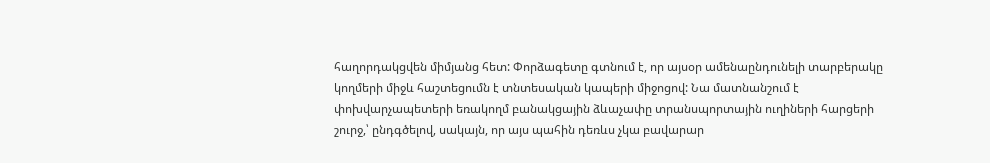հաղորդակցվեն միմյանց հետ: Փորձագետը գտնում է, որ այսօր ամենաընդունելի տարբերակը կողմերի միջև հաշտեցումն է տնտեսական կապերի միջոցով: Նա մատնանշում է փոխվարչապետերի եռակողմ բանակցային ձևաչափը տրանսպորտային ուղիների հարցերի շուրջ,՝ ընդգծելով, սակայն, որ այս պահին դեռևս չկա բավարար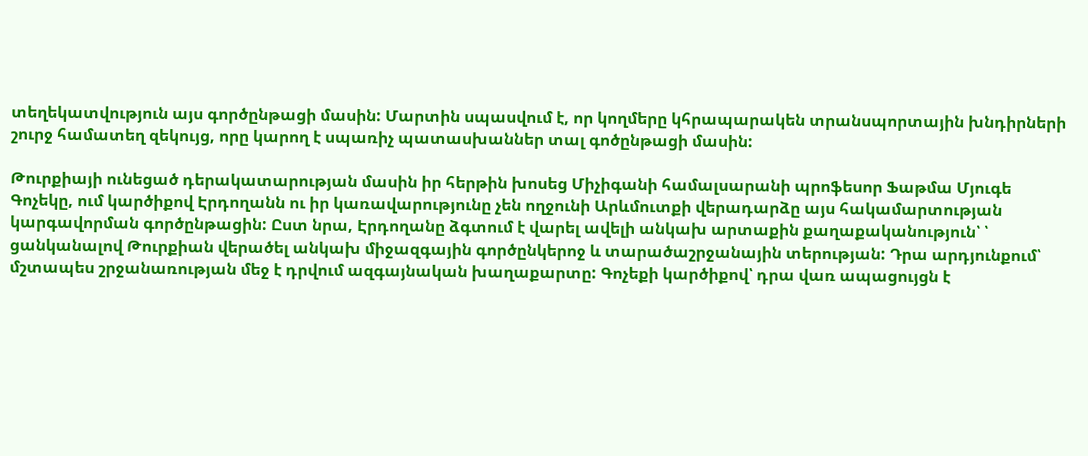տեղեկատվություն այս գործընթացի մասին: Մարտին սպասվում է, որ կողմերը կհրապարակեն տրանսպորտային խնդիրների շուրջ համատեղ զեկույց, որը կարող է սպառիչ պատասխաններ տալ գոծընթացի մասին:

Թուրքիայի ունեցած դերակատարության մասին իր հերթին խոսեց Միչիգանի համալսարանի պրոֆեսոր Ֆաթմա Մյուգե Գոչեկը, ում կարծիքով Էրդողանն ու իր կառավարությունը չեն ողջունի Արևմուտքի վերադարձը այս հակամարտության կարգավորման գործընթացին: Ըստ նրա, Էրդողանը ձգտում է վարել ավելի անկախ արտաքին քաղաքականություն՝ ՝ ցանկանալով Թուրքիան վերածել անկախ միջազգային գործընկերոջ և տարածաշրջանային տերության: Դրա արդյունքում՝ մշտապես շրջանառության մեջ է դրվում ազգայնական խաղաքարտը: Գոչեքի կարծիքով՝ դրա վառ ապացույցն է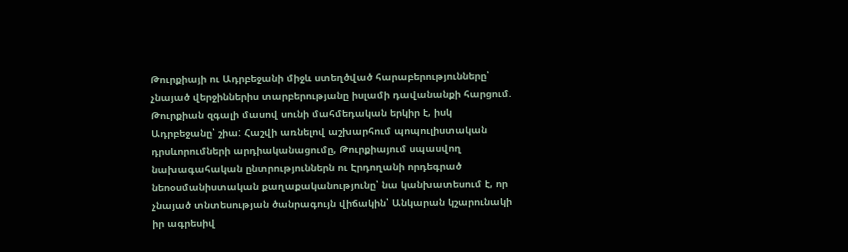Թուրքիայի ու Ադրբեջանի միջև ստեղծված հարաբերությունները՝ չնայած վերջիններիս տարբերությանը իսլամի դավանանքի հարցում. Թուրքիան զգալի մասով սունի մահմեդական երկիր է, իսկ Ադրբեջանը՝ շիա: Հաշվի առնելով աշխարհում պոպուլիստական դրսևորումների արդիականացումը, Թուրքիայում սպասվող նախագահական ընտրություններն ու Էրդողանի որդեգրած նեոօսմանիստական քաղաքականությունը՝ նա կանխատեսում է, որ չնայած տնտեսության ծանրագույն վիճակին՝ Անկարան կշարունակի իր ագրեսիվ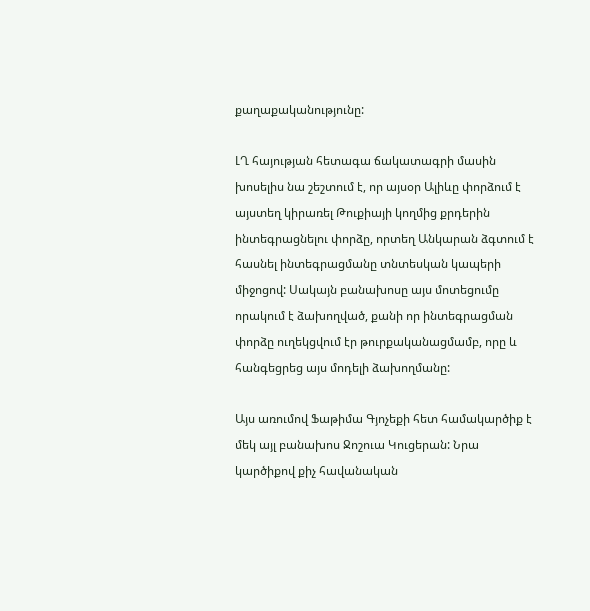քաղաքականությունը:

ԼՂ հայության հետագա ճակատագրի մասին խոսելիս նա շեշտում է, որ այսօր Ալիևը փորձում է այստեղ կիրառել Թուքիայի կողմից քրդերին ինտեգրացնելու փորձը, որտեղ Անկարան ձգտում է հասնել ինտեգրացմանը տնտեսկան կապերի միջոցով: Սակայն բանախոսը այս մոտեցումը որակում է ձախողված, քանի որ ինտեգրացման փորձը ուղեկցվում էր թուրքականացմամբ, որը և հանգեցրեց այս մոդելի ձախողմանը:

Այս առումով Ֆաթիմա Գյոչեքի հետ համակարծիք է մեկ այլ բանախոս Ջոշուա Կուցերան: Նրա կարծիքով քիչ հավանական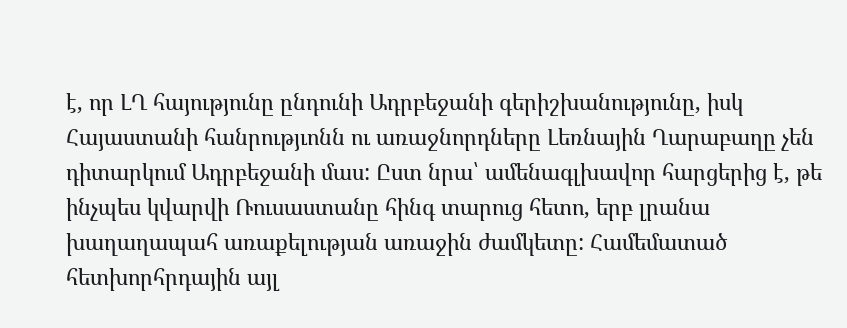է, որ ԼՂ հայությունը ընդունի Ադրբեջանի գերիշխանությունը, իսկ Հայաստանի հանրությւոնն ու առաջնորդները Լեռնային Ղարաբաղը չեն դիտարկում Ադրբեջանի մաս: Ըստ նրա՝ ամենագլխավոր հարցերից է, թե ինչպես կվարվի Ռուսաստանը հինգ տարուց հետո, երբ լրանա խաղաղապահ առաքելության առաջին ժամկետը: Համեմատած հետխորհրդային այլ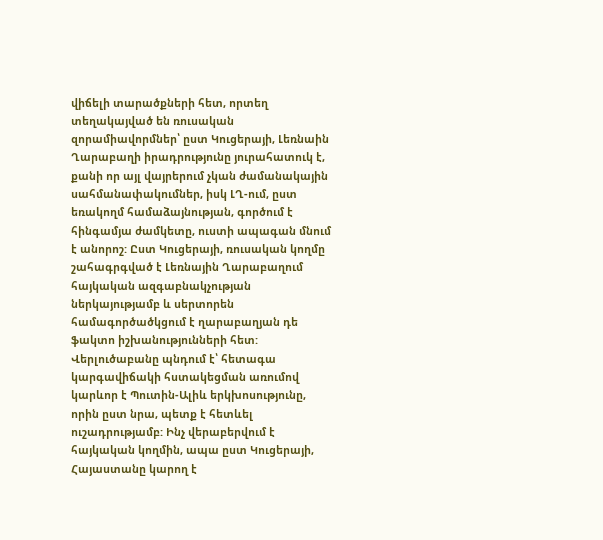վիճելի տարածքների հետ, որտեղ տեղակայված են ռուսական զորամիավորմներ՝ ըստ Կուցերայի, Լեռնաին Ղարաբաղի իրադրությունը յուրահատուկ է, քանի որ այլ վայրերում չկան ժամանակային սահմանափակումներ, իսկ ԼՂ-ում, ըստ եռակողմ համաձայնության, գործում է հինգամյա ժամկետը, ուստի ապագան մնում է անորոշ: Ըստ Կուցերայի, ռուսական կողմը շահագրգված է Լեռնային Ղարաբաղում հայկական ազգաբնակչության ներկայությամբ և սերտորեն համագործածկցում է ղարաբաղյան դե ֆակտո իշխանությունների հետ: Վերլուծաբանը պնդում է՝ հետագա կարգավիճակի հստակեցման առումով կարևոր է Պուտին-Ալիև երկխոսությունը, որին ըստ նրա, պետք է հետևել ուշադրությամբ: Ինչ վերաբերվում է հայկական կողմին, ապա ըստ Կուցերայի, Հայաստանը կարող է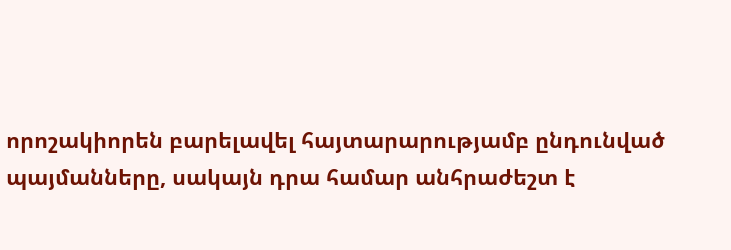որոշակիորեն բարելավել հայտարարությամբ ընդունված պայմանները, սակայն դրա համար անհրաժեշտ է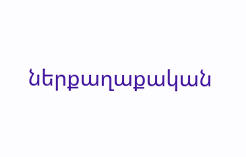ներքաղաքական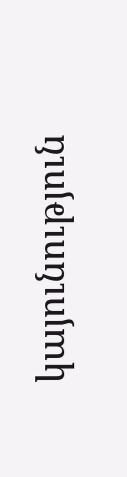կայունություն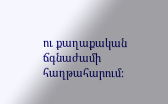ու քաղաքական ճգնաժամի հաղթահարում: